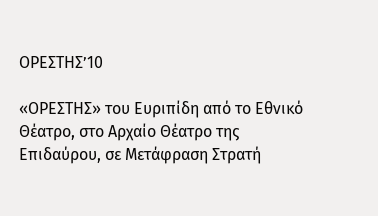ΟΡΕΣΤΗΣ’10

«ΟΡΕΣΤΗΣ» του Ευριπίδη από το Εθνικό Θέατρο, στο Αρχαίο Θέατρο της
Επιδαύρου, σε Μετάφραση Στρατή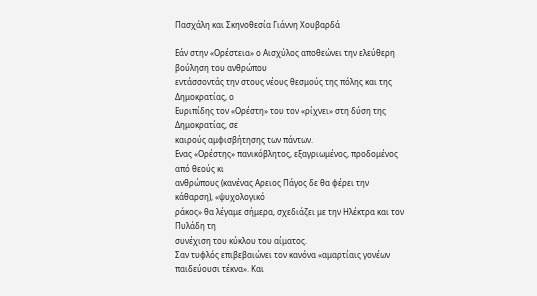Πασχάλη και Σκηνοθεσία Γιάννη Χουβαρδά

Εάν στην «Ορέστεια» ο Αισχύλος αποθεώνει την ελεύθερη βούληση του ανθρώπου
εντάσσοντάς την στους νέους θεσμούς της πόλης και της Δημοκρατίας, ο
Ευριπίδης τον «Ορέστη» του τον «ρίχνει» στη δύση της Δημοκρατίας, σε
καιρούς αμφισβήτησης των πάντων.
Ενας «Ορέστης» πανικόβλητος, εξαγριωμένος, προδομένος από θεούς κι
ανθρώπους (κανένας Αρειος Πάγος δε θα φέρει την κάθαρση), «ψυχολογικό
ράκος» θα λέγαμε σήμερα, σχεδιάζει με την Ηλέκτρα και τον Πυλάδη τη
συνέχιση του κύκλου του αίματος.
Σαν τυφλός επιβεβαιώνει τον κανόνα «αμαρτίαις γονέων παιδεύουσι τέκνα». Και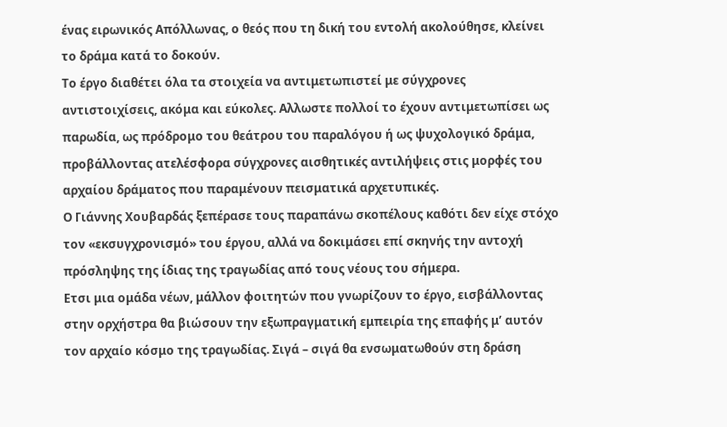ένας ειρωνικός Απόλλωνας, ο θεός που τη δική του εντολή ακολούθησε, κλείνει
το δράμα κατά το δοκούν.
Το έργο διαθέτει όλα τα στοιχεία να αντιμετωπιστεί με σύγχρονες
αντιστοιχίσεις, ακόμα και εύκολες. Αλλωστε πολλοί το έχουν αντιμετωπίσει ως
παρωδία, ως πρόδρομο του θεάτρου του παραλόγου ή ως ψυχολογικό δράμα,
προβάλλοντας ατελέσφορα σύγχρονες αισθητικές αντιλήψεις στις μορφές του
αρχαίου δράματος που παραμένουν πεισματικά αρχετυπικές.
Ο Γιάννης Χουβαρδάς ξεπέρασε τους παραπάνω σκοπέλους καθότι δεν είχε στόχο
τον «εκσυγχρονισμό» του έργου, αλλά να δοκιμάσει επί σκηνής την αντοχή
πρόσληψης της ίδιας της τραγωδίας από τους νέους του σήμερα.
Ετσι μια ομάδα νέων, μάλλον φοιτητών που γνωρίζουν το έργο, εισβάλλοντας
στην ορχήστρα θα βιώσουν την εξωπραγματική εμπειρία της επαφής μ’ αυτόν
τον αρχαίο κόσμο της τραγωδίας. Σιγά – σιγά θα ενσωματωθούν στη δράση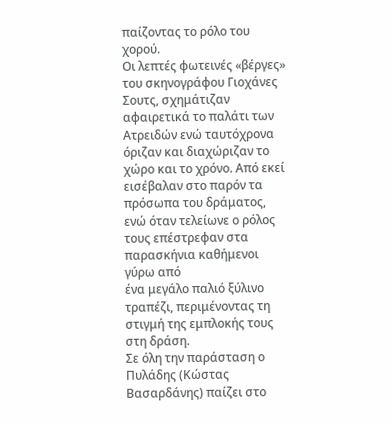παίζοντας το ρόλο του χορού.
Οι λεπτές φωτεινές «βέργες» του σκηνογράφου Γιοχάνες Σουτς, σχημάτιζαν
αφαιρετικά το παλάτι των Ατρειδών ενώ ταυτόχρονα όριζαν και διαχώριζαν το
χώρο και το χρόνο. Από εκεί εισέβαλαν στο παρόν τα πρόσωπα του δράματος,
ενώ όταν τελείωνε ο ρόλος τους επέστρεφαν στα παρασκήνια καθήμενοι γύρω από
ένα μεγάλο παλιό ξύλινο τραπέζι, περιμένοντας τη στιγμή της εμπλοκής τους
στη δράση.
Σε όλη την παράσταση ο Πυλάδης (Κώστας Βασαρδάνης) παίζει στο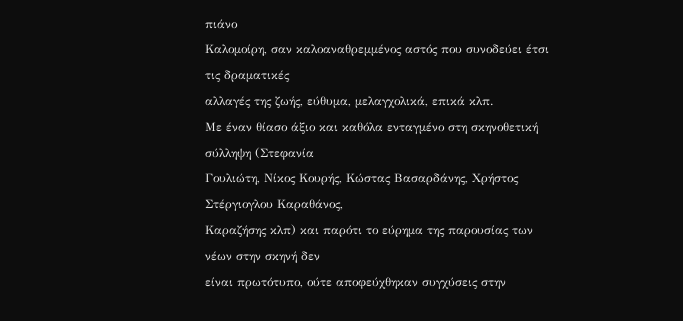πιάνο
Καλομοίρη, σαν καλοαναθρεμμένος αστός που συνοδεύει έτσι τις δραματικές
αλλαγές της ζωής, εύθυμα, μελαγχολικά, επικά κλπ.
Με έναν θίασο άξιο και καθόλα ενταγμένο στη σκηνοθετική σύλληψη (Στεφανία
Γουλιώτη, Νίκος Κουρής, Κώστας Βασαρδάνης, Χρήστος Στέργιογλου Καραθάνος,
Καραζήσης κλπ) και παρότι το εύρημα της παρουσίας των νέων στην σκηνή δεν
είναι πρωτότυπο, ούτε αποφεύχθηκαν συγχύσεις στην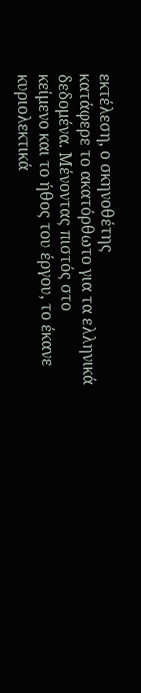εκτέλεση, ο σκηνοθέτης
κατάφερε το ακατόρθωτο για τα ελληνικά δεδομένα. Μένοντας πιστός στο
κείμενο και το ήθος του έργου, το έκανε κυριολεκτικά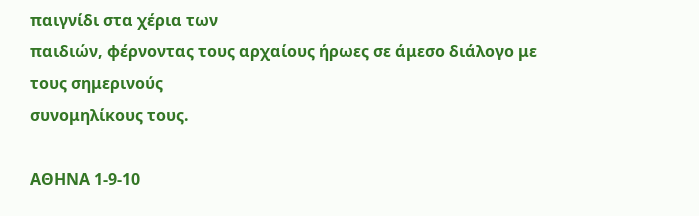παιγνίδι στα χέρια των
παιδιών, φέρνοντας τους αρχαίους ήρωες σε άμεσο διάλογο με τους σημερινούς
συνομηλίκους τους.

ΑΘΗΝΑ 1-9-10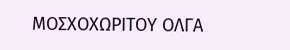ΜΟΣΧΟΧΩΡΙΤΟΥ ΟΛΓΑ